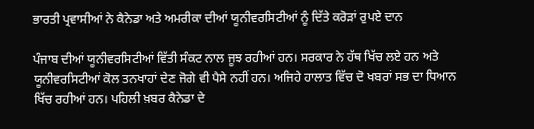ਭਾਰਤੀ ਪ੍ਰਵਾਸੀਆਂ ਨੇ ਕੈਨੇਡਾ ਅਤੇ ਅਮਰੀਕਾ ਦੀਆਂ ਯੂਨੀਵਰਸਿਟੀਆਂ ਨੂੰ ਦਿੱਤੇ ਕਰੋੜਾਂ ਰੁਪਏ ਦਾਨ

ਪੰਜਾਬ ਦੀਆਂ ਯੂਨੀਵਰਸਿਟੀਆਂ ਵਿੱਤੀ ਸੰਕਟ ਨਾਲ ਜੂਝ ਰਹੀਆਂ ਹਨ। ਸਰਕਾਰ ਨੇ ਹੱਥ ਖਿੱਚ ਲਏ ਹਨ ਅਤੇ ਯੂਨੀਵਰਸਿਟੀਆਂ ਕੋਲ ਤਨਖਾਹਾਂ ਦੇਣ ਜੋਗੇ ਵੀ ਪੈਸੇ ਨਹੀਂ ਹਨ। ਅਜਿਹੇ ਹਾਲਾਤ ਵਿੱਚ ਦੋ ਖਬਰਾਂ ਸਭ ਦਾ ਧਿਆਨ ਖਿੱਚ ਰਹੀਆਂ ਹਨ। ਪਹਿਲੀ ਖ਼ਬਰ ਕੈਨੇਡਾ ਦੇ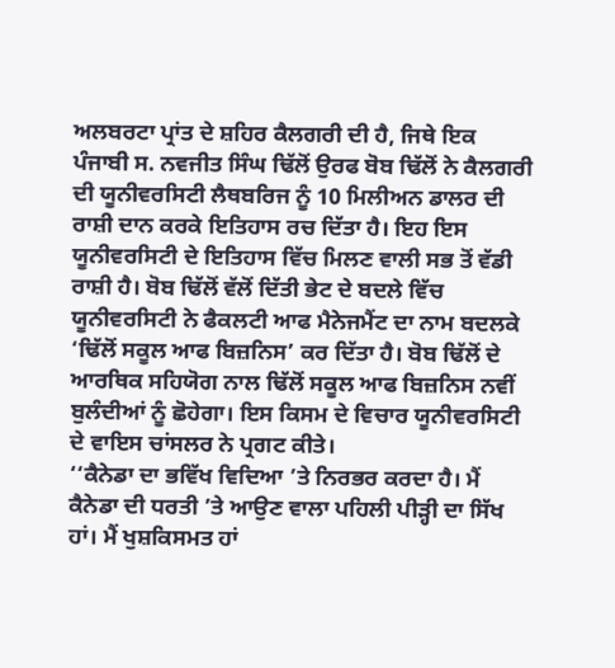ਅਲਬਰਟਾ ਪ੍ਰਾਂਤ ਦੇ ਸ਼ਹਿਰ ਕੈਲਗਰੀ ਦੀ ਹੈ, ਜਿਥੇ ਇਕ ਪੰਜਾਬੀ ਸ. ਨਵਜੀਤ ਸਿੰਘ ਢਿੱਲੋਂ ਉਰਫ ਬੋਬ ਢਿੱਲੋਂ ਨੇ ਕੈਲਗਰੀ ਦੀ ਯੂਨੀਵਰਸਿਟੀ ਲੈਥਬਰਿਜ ਨੂੰ 10 ਮਿਲੀਅਨ ਡਾਲਰ ਦੀ ਰਾਸ਼ੀ ਦਾਨ ਕਰਕੇ ਇਤਿਹਾਸ ਰਚ ਦਿੱਤਾ ਹੈ। ਇਹ ਇਸ ਯੂਨੀਵਰਸਿਟੀ ਦੇ ਇਤਿਹਾਸ ਵਿੱਚ ਮਿਲਣ ਵਾਲੀ ਸਭ ਤੋਂ ਵੱਡੀ ਰਾਸ਼ੀ ਹੈ। ਬੋਬ ਢਿੱਲੋਂ ਵੱਲੋਂ ਦਿੱਤੀ ਭੇਟ ਦੇ ਬਦਲੇ ਵਿੱਚ ਯੂਨੀਵਰਸਿਟੀ ਨੇ ਫੈਕਲਟੀ ਆਫ ਮੈਨੇਜਮੈਂਟ ਦਾ ਨਾਮ ਬਦਲਕੇ ‘ਢਿੱਲੋਂ ਸਕੂਲ ਆਫ ਬਿਜ਼ਨਿਸ’ ਕਰ ਦਿੱਤਾ ਹੈ। ਬੋਬ ਢਿੱਲੋਂ ਦੇ ਆਰਥਿਕ ਸਹਿਯੋਗ ਨਾਲ ਢਿੱਲੋਂ ਸਕੂਲ ਆਫ ਬਿਜ਼ਨਿਸ ਨਵੀਂ ਬੁਲੰਦੀਆਂ ਨੂੰ ਛੋਹੇਗਾ। ਇਸ ਕਿਸਮ ਦੇ ਵਿਚਾਰ ਯੂਨੀਵਰਸਿਟੀ ਦੇ ਵਾਇਸ ਚਾਂਸਲਰ ਨੇ ਪ੍ਰਗਟ ਕੀਤੇ।
‘‘ਕੈਨੇਡਾ ਦਾ ਭਵਿੱਖ ਵਿਦਿਆ ’ਤੇ ਨਿਰਭਰ ਕਰਦਾ ਹੈ। ਮੈਂ ਕੈਨੇਡਾ ਦੀ ਧਰਤੀ ’ਤੇ ਆਉਣ ਵਾਲਾ ਪਹਿਲੀ ਪੀੜ੍ਹੀ ਦਾ ਸਿੱਖ ਹਾਂ। ਮੈਂ ਖੁਸ਼ਕਿਸਮਤ ਹਾਂ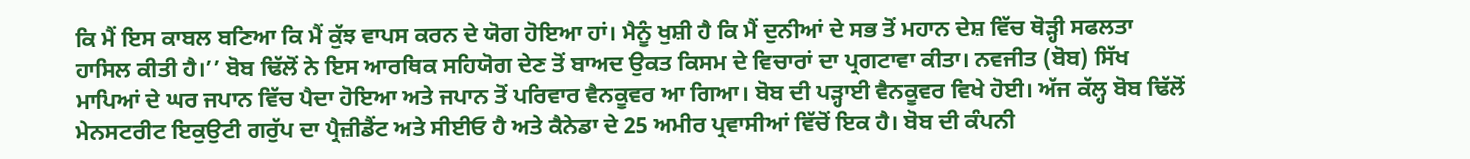ਕਿ ਮੈਂ ਇਸ ਕਾਬਲ ਬਣਿਆ ਕਿ ਮੈਂ ਕੁੱਝ ਵਾਪਸ ਕਰਨ ਦੇ ਯੋਗ ਹੋਇਆ ਹਾਂ। ਮੈਨੂੰ ਖੁਸ਼ੀ ਹੈ ਕਿ ਮੈਂ ਦੁਨੀਆਂ ਦੇ ਸਭ ਤੋਂ ਮਹਾਨ ਦੇਸ਼ ਵਿੱਚ ਥੋੜ੍ਹੀ ਸਫਲਤਾ ਹਾਸਿਲ ਕੀਤੀ ਹੈ।’’ ਬੋਬ ਢਿੱਲੋਂ ਨੇ ਇਸ ਆਰਥਿਕ ਸਹਿਯੋਗ ਦੇਣ ਤੋਂ ਬਾਅਦ ਉਕਤ ਕਿਸਮ ਦੇ ਵਿਚਾਰਾਂ ਦਾ ਪ੍ਰਗਟਾਵਾ ਕੀਤਾ। ਨਵਜੀਤ (ਬੋਬ) ਸਿੱਖ ਮਾਪਿਆਂ ਦੇ ਘਰ ਜਪਾਨ ਵਿੱਚ ਪੈਦਾ ਹੋਇਆ ਅਤੇ ਜਪਾਨ ਤੋਂ ਪਰਿਵਾਰ ਵੈਨਕੂਵਰ ਆ ਗਿਆ। ਬੋਬ ਦੀ ਪੜ੍ਹਾਈ ਵੈਨਕੂਵਰ ਵਿਖੇ ਹੋਈ। ਅੱਜ ਕੱਲ੍ਹ ਬੋਬ ਢਿੱਲੋਂ ਮੇਨਸਟਰੀਟ ਇਕੁਉਟੀ ਗਰੁੱਪ ਦਾ ਪ੍ਰੈਜ਼ੀਡੈਂਟ ਅਤੇ ਸੀਈਓ ਹੈ ਅਤੇ ਕੈਨੇਡਾ ਦੇ 25 ਅਮੀਰ ਪ੍ਰਵਾਸੀਆਂ ਵਿੱਚੋਂ ਇਕ ਹੈ। ਬੋਬ ਦੀ ਕੰਪਨੀ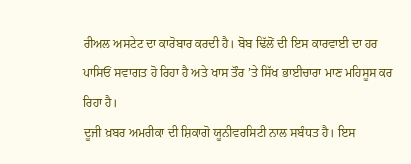ਰੀਅਲ ਅਸਟੇਟ ਦਾ ਕਾਰੋਬਾਰ ਕਰਦੀ ਹੈ। ਬੋਬ ਢਿੱਲੋਂ ਦੀ ਇਸ ਕਾਰਵਾਈ ਦਾ ਹਰ ਪਾਸਿਓਂ ਸਵਾਗਤ ਹੋ ਰਿਹਾ ਹੈ ਅਤੇ ਖਾਸ ਤੌਰ ’ਤੇ ਸਿੱਖ ਭਾਈਚਾਰਾ ਮਾਣ ਮਹਿਸੂਸ ਕਰ ਰਿਹਾ ਹੈ।
ਦੂਜੀ ਖ਼ਬਰ ਅਮਰੀਕਾ ਦੀ ਸ਼ਿਕਾਗੋ ਯੂਨੀਵਰਸਿਟੀ ਨਾਲ ਸਬੰਧਤ ਹੈ। ਇਸ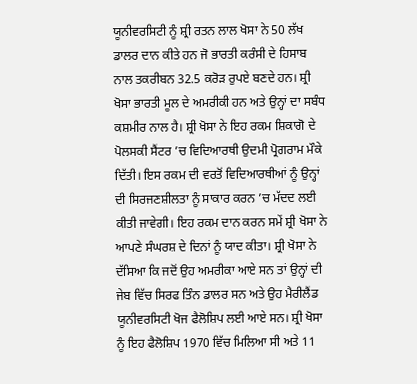ਯੂਨੀਵਰਸਿਟੀ ਨੂੰ ਸ਼੍ਰੀ ਰਤਨ ਲਾਲ ਖੋਸਾ ਨੇ 50 ਲੱਖ ਡਾਲਰ ਦਾਨ ਕੀਤੇ ਹਨ ਜੋ ਭਾਰਤੀ ਕਰੰਸੀ ਦੇ ਹਿਸਾਬ ਨਾਲ ਤਕਰੀਬਨ 32.5 ਕਰੋੜ ਰੁਪਏ ਬਣਦੇ ਹਨ। ਸ਼੍ਰੀ ਖੋਸਾ ਭਾਰਤੀ ਮੂਲ ਦੇ ਅਮਰੀਕੀ ਹਨ ਅਤੇ ਉਨ੍ਹਾਂ ਦਾ ਸਬੰਧ ਕਸ਼ਮੀਰ ਨਾਲ ਹੈ। ਸ਼੍ਰੀ ਖੋਸਾ ਨੇ ਇਹ ਰਕਮ ਸ਼ਿਕਾਗੋ ਦੇ ਪੋਲਸਕੀ ਸੈਂਟਰ ’ਚ ਵਿਦਿਆਰਥੀ ਉਦਮੀ ਪ੍ਰੋਗਰਾਮ ਮੌਕੇ ਦਿੱਤੀ। ਇਸ ਰਕਮ ਦੀ ਵਰਤੋਂ ਵਿਦਿਆਰਥੀਆਂ ਨੂੰ ਉਨ੍ਹਾਂ ਦੀ ਸਿਰਜਣਸ਼ੀਲਤਾ ਨੂੰ ਸਾਕਾਰ ਕਰਨ ’ਚ ਮੱਦਦ ਲਈ ਕੀਤੀ ਜਾਵੇਗੀ। ਇਹ ਰਕਮ ਦਾਨ ਕਰਨ ਸਮੇਂ ਸ਼੍ਰੀ ਖੋਸਾ ਨੇ ਆਪਣੇ ਸੰਘਰਸ਼ ਦੇ ਦਿਨਾਂ ਨੂੰ ਯਾਦ ਕੀਤਾ। ਸ਼੍ਰੀ ਖੋਸਾ ਨੇ ਦੱਸਿਆ ਕਿ ਜਦੋਂ ਉਹ ਅਮਰੀਕਾ ਆਏ ਸਨ ਤਾਂ ਉਨ੍ਹਾਂ ਦੀ ਜੇਬ ਵਿੱਚ ਸਿਰਫ ਤਿੰਨ ਡਾਲਰ ਸਨ ਅਤੇ ਉਹ ਮੈਰੀਲੈਂਡ ਯੂਨੀਵਰਸਿਟੀ ਖੋਜ ਫੈਲੋਸ਼ਿਪ ਲਈ ਆਏ ਸਨ। ਸ਼੍ਰੀ ਖੋਸਾ ਨੂੰ ਇਹ ਫੈਲੋਸ਼ਿਪ 1970 ਵਿੱਚ ਮਿਲਿਆ ਸੀ ਅਤੇ 11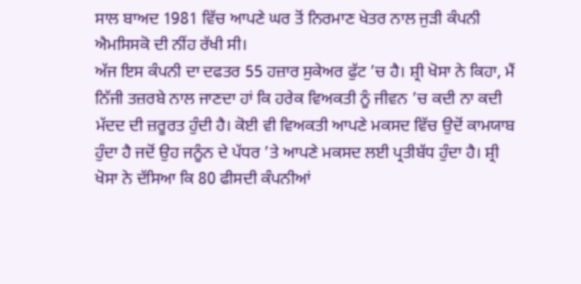ਸਾਲ ਬਾਅਦ 1981 ਵਿੱਚ ਆਪਣੇ ਘਰ ਤੋਂ ਨਿਰਮਾਣ ਖੇਤਰ ਨਾਲ ਜੁੜੀ ਕੰਪਨੀ ਐਮਸਿਸਕੋ ਦੀ ਨੀਂਹ ਰੱਖੀ ਸੀ।
ਅੱਜ ਇਸ ਕੰਪਨੀ ਦਾ ਦਫਤਰ 55 ਹਜ਼ਾਰ ਸੁਕੇਅਰ ਫੁੱਟ ’ਚ ਹੈ। ਸ਼੍ਰੀ ਖੋਸਾ ਨੇ ਕਿਹਾ, ਮੈਂ ਨਿੱਜੀ ਤਜ਼ਰਬੇ ਨਾਲ ਜਾਣਦਾ ਹਾਂ ਕਿ ਹਰੇਕ ਵਿਅਕਤੀ ਨੂੰ ਜੀਵਨ ’ਚ ਕਦੀ ਨਾ ਕਦੀ ਮੱਦਦ ਦੀ ਜ਼ਰੂਰਤ ਹੁੰਦੀ ਹੈ। ਕੋਈ ਵੀ ਵਿਅਕਤੀ ਆਪਣੇ ਮਕਸਦ ਵਿੱਚ ਉਦੋਂ ਕਾਮਯਾਬ ਹੁੰਦਾ ਹੈ ਜਦੋਂ ਉਹ ਜਨੂੰਨ ਦੇ ਪੱਧਰ ’ਤੇ ਆਪਣੇ ਮਕਸਦ ਲਈ ਪ੍ਰਤੀਬੱਧ ਹੁੰਦਾ ਹੈ। ਸ਼੍ਰੀ ਖੋਸਾ ਨੇ ਦੱਸਿਆ ਕਿ 80 ਫੀਸਦੀ ਕੰਪਨੀਆਂ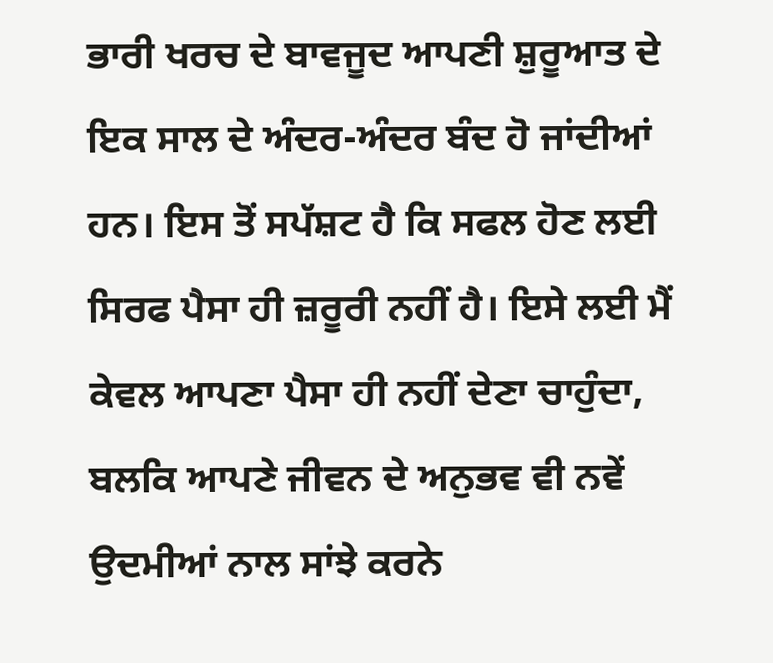ਭਾਰੀ ਖਰਚ ਦੇ ਬਾਵਜੂਦ ਆਪਣੀ ਸ਼ੁਰੂਆਤ ਦੇ ਇਕ ਸਾਲ ਦੇ ਅੰਦਰ-ਅੰਦਰ ਬੰਦ ਹੋ ਜਾਂਦੀਆਂ ਹਨ। ਇਸ ਤੋਂ ਸਪੱਸ਼ਟ ਹੈ ਕਿ ਸਫਲ ਹੋਣ ਲਈ ਸਿਰਫ ਪੈਸਾ ਹੀ ਜ਼ਰੂਰੀ ਨਹੀਂ ਹੈ। ਇਸੇ ਲਈ ਮੈਂ ਕੇਵਲ ਆਪਣਾ ਪੈਸਾ ਹੀ ਨਹੀਂ ਦੇਣਾ ਚਾਹੁੰਦਾ, ਬਲਕਿ ਆਪਣੇ ਜੀਵਨ ਦੇ ਅਨੁਭਵ ਵੀ ਨਵੇਂ ਉਦਮੀਆਂ ਨਾਲ ਸਾਂਝੇ ਕਰਨੇ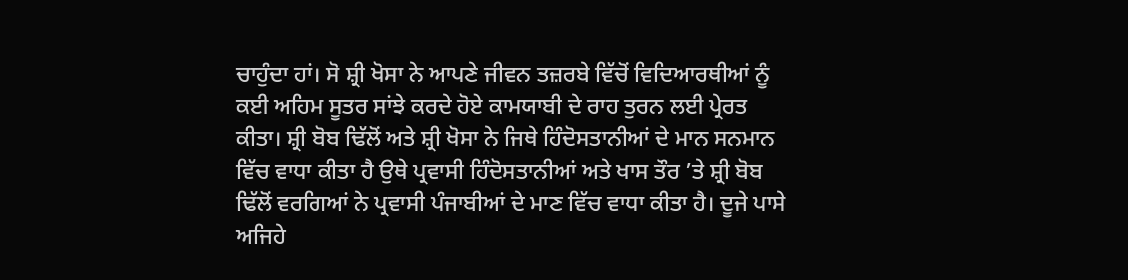ਚਾਹੁੰਦਾ ਹਾਂ। ਸੋ ਸ਼੍ਰੀ ਖੋਸਾ ਨੇ ਆਪਣੇ ਜੀਵਨ ਤਜ਼ਰਬੇ ਵਿੱਚੋਂ ਵਿਦਿਆਰਥੀਆਂ ਨੂੰ ਕਈ ਅਹਿਮ ਸੂਤਰ ਸਾਂਝੇ ਕਰਦੇ ਹੋਏ ਕਾਮਯਾਬੀ ਦੇ ਰਾਹ ਤੁਰਨ ਲਈ ਪ੍ਰੇਰਤ ਕੀਤਾ। ਸ਼੍ਰੀ ਬੋਬ ਢਿੱਲੋਂ ਅਤੇ ਸ਼੍ਰੀ ਖੋਸਾ ਨੇ ਜਿਥੇ ਹਿੰਦੋਸਤਾਨੀਆਂ ਦੇ ਮਾਨ ਸਨਮਾਨ ਵਿੱਚ ਵਾਧਾ ਕੀਤਾ ਹੈ ਉਥੇ ਪ੍ਰਵਾਸੀ ਹਿੰਦੋਸਤਾਨੀਆਂ ਅਤੇ ਖਾਸ ਤੌਰ ’ਤੇ ਸ਼੍ਰੀ ਬੋਬ ਢਿੱਲੋਂ ਵਰਗਿਆਂ ਨੇ ਪ੍ਰਵਾਸੀ ਪੰਜਾਬੀਆਂ ਦੇ ਮਾਣ ਵਿੱਚ ਵਾਧਾ ਕੀਤਾ ਹੈ। ਦੂਜੇ ਪਾਸੇ ਅਜਿਹੇ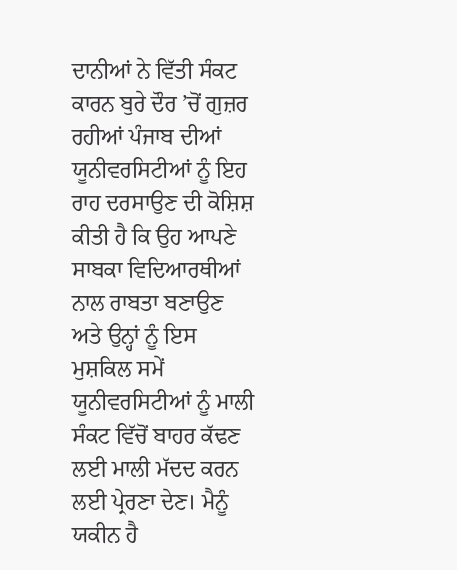ਦਾਨੀਆਂ ਨੇ ਵਿੱਤੀ ਸੰਕਟ ਕਾਰਨ ਬੁਰੇ ਦੌਰ ’ਚੋਂ ਗੁਜ਼ਰ ਰਹੀਆਂ ਪੰਜਾਬ ਦੀਆਂ ਯੂਨੀਵਰਸਿਟੀਆਂ ਨੂੰ ਇਹ ਰਾਹ ਦਰਸਾਉਣ ਦੀ ਕੋਸ਼ਿਸ਼ ਕੀਤੀ ਹੈ ਕਿ ਉਹ ਆਪਣੇ ਸਾਬਕਾ ਵਿਦਿਆਰਥੀਆਂ ਨਾਲ ਰਾਬਤਾ ਬਣਾਉਣ ਅਤੇ ਉਨ੍ਹਾਂ ਨੂੰ ਇਸ ਮੁਸ਼ਕਿਲ ਸਮੇਂ ਯੂਨੀਵਰਸਿਟੀਆਂ ਨੂੰ ਮਾਲੀ ਸੰਕਟ ਵਿੱਚੋਂ ਬਾਹਰ ਕੱਢਣ ਲਈ ਮਾਲੀ ਮੱਦਦ ਕਰਨ ਲਈ ਪ੍ਰੇਰਣਾ ਦੇਣ। ਮੈਨੂੰ ਯਕੀਨ ਹੈ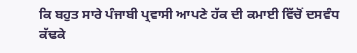ਕਿ ਬਹੁਤ ਸਾਰੇ ਪੰਜਾਬੀ ਪ੍ਰਵਾਸੀ ਆਪਣੇ ਹੱਕ ਦੀ ਕਮਾਈ ਵਿੱਚੋਂ ਦਸਵੰਧ ਕੱਢਕੇ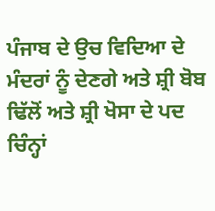ਪੰਜਾਬ ਦੇ ਉਚ ਵਿਦਿਆ ਦੇ ਮੰਦਰਾਂ ਨੂੰ ਦੇਣਗੇ ਅਤੇ ਸ਼੍ਰੀ ਬੋਬ ਢਿੱਲੋਂ ਅਤੇ ਸ਼੍ਰੀ ਖੋਸਾ ਦੇ ਪਦ ਚਿੰਨ੍ਹਾਂ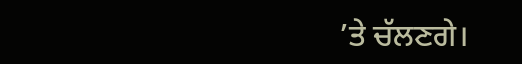’ਤੇ ਚੱਲਣਗੇ।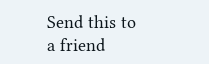Send this to a friend